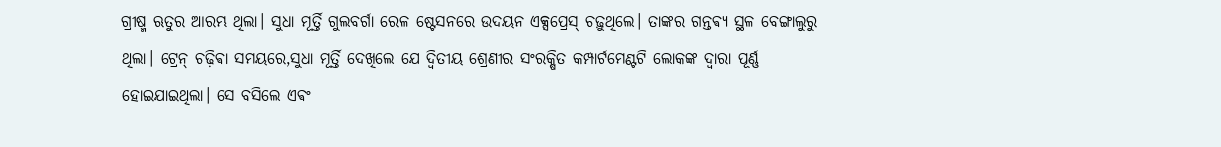ଗ୍ରୀଷ୍ମ ଋତୁର ଆରମ୍ଭ ଥିଲା। ସୁଧା ମୂର୍ତ୍ତି ଗୁଲବର୍ଗା ରେଳ ଷ୍ଟେସନରେ ଉଦୟନ ଏକ୍ସପ୍ରେସ୍ ଚଢ଼ୁଥିଲେ। ତାଙ୍କର ଗନ୍ତଵ୍ୟ ସ୍ଥଳ ବେଙ୍ଗାଲୁରୁ ଥିଲା। ଟ୍ରେନ୍ ଚଢ଼ିଵା ସମୟରେ,ସୁଧା ମୂର୍ତ୍ତି ଦେଖିଲେ ଯେ ଦ୍ୱିତୀୟ ଶ୍ରେଣୀର ସଂରକ୍ଷିତ କମ୍ପାର୍ଟମେଣ୍ଟଟି ଲୋକଙ୍କ ଦ୍ୱାରା ପୂର୍ଣ୍ଣ ହୋଇଯାଇଥିଲା। ସେ ବସିଲେ ଏଵଂ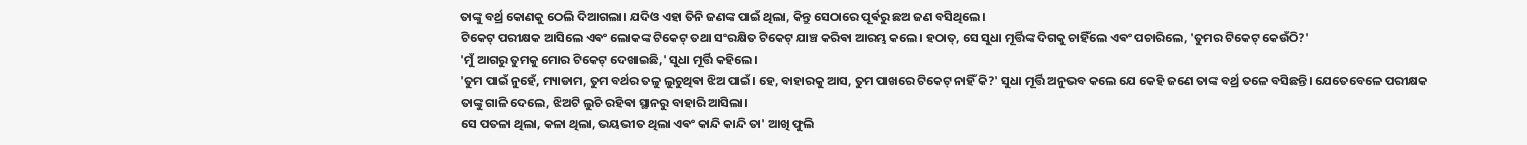ତାଙ୍କୁ ବର୍ଥ୍ର କୋଣକୁ ଠେଲି ଦିଆଗଲା। ଯଦିଓ ଏହା ତିନି ଜଣଙ୍କ ପାଇଁ ଥିଲା, କିନ୍ତୁ ସେଠାରେ ପୂର୍ଵରୁ ଛଅ ଜଣ ବସିଥିଲେ।
ଟିକେଟ୍ ପରୀକ୍ଷକ ଆସିଲେ ଏଵଂ ଲୋକଙ୍କ ଟିକେଟ୍ ତଥା ସଂରକ୍ଷିତ ଟିକେଟ୍ ଯାଞ୍ଚ କରିଵା ଆରମ୍ଭ କଲେ। ହଠାତ୍, ସେ ସୁଧା ମୂର୍ତ୍ତିଙ୍କ ଦିଗକୁ ଚାହିଁଲେ ଏଵଂ ପଚାରିଲେ, 'ତୁମର ଟିକେଟ୍ କେଉଁଠି?'
'ମୁଁ ଆଗରୁ ତୁମକୁ ମୋର ଟିକେଟ୍ ଦେଖାଇଛି,' ସୁଧା ମୂର୍ତ୍ତି କହିଲେ।
'ତୁମ ପାଇଁ ନୁହେଁ, ମ୍ୟାଡାମ, ତୁମ ବର୍ଥର ତଳୁ ଲୁଚୁଥିଵା ଝିଅ ପାଇଁ। ହେ, ବାହାରକୁ ଆସ, ତୁମ ପାଖରେ ଟିକେଟ୍ ନାହିଁ କି?' ସୁଧା ମୂର୍ତ୍ତି ଅନୁଭବ କଲେ ଯେ କେହି ଜଣେ ତାଙ୍କ ବର୍ଥ୍ର ତଳେ ବସିଛନ୍ତି। ଯେତେବେଳେ ପରୀକ୍ଷକ ତାଙ୍କୁ ଗାଳି ଦେଲେ, ଝିଅଟି ଲୁଚି ରହିଵା ସ୍ଥାନରୁ ବାହାରି ଆସିଲା।
ସେ ପତଳା ଥିଲା, କଳା ଥିଲା, ଭୟଭୀତ ଥିଲା ଏଵଂ କାନ୍ଦି କାନ୍ଦି ତା' ଆଖି ଫୁଲି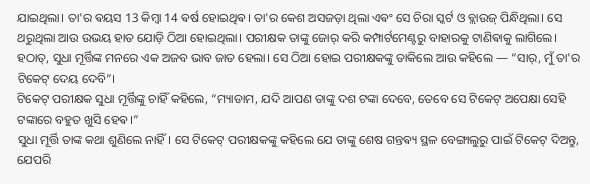ଯାଇଥିଲା। ତା'ର ଵୟସ 13 କିମ୍ବା 14 ଵର୍ଷ ହୋଇଥିଵ। ତା'ର କେଶ ଅସଜଡ଼ା ଥିଲା ଏଵଂ ସେ ଚିରା ସ୍କର୍ଟ ଓ ବ୍ଲାଉଜ୍ ପିନ୍ଧିଥିଲା। ସେ ଥରୁଥିଲା ଆଉ ଉଭୟ ହାତ ଯୋଡ଼ି ଠିଆ ହୋଇଥିଲା। ପରୀକ୍ଷକ ତାଙ୍କୁ ଜୋର୍ କରି କମ୍ପାର୍ଟମେଣ୍ଟରୁ ବାହାରକୁ ଟାଣିଵାକୁ ଲାଗିଲେ। ହଠାତ୍, ସୁଧା ମୂର୍ତ୍ତିଙ୍କ ମନରେ ଏକ ଅଜବ ଭାବ ଜାତ ହେଲା। ସେ ଠିଆ ହୋଇ ପରୀକ୍ଷକଙ୍କୁ ଡାକିଲେ ଆଉ କହିଲେ — “ସାର୍, ମୁଁ ତା'ର ଟିକେଟ୍ ଦେୟ ଦେବି”।
ଟିକେଟ୍ ପରୀକ୍ଷକ ସୁଧା ମୂର୍ତ୍ତିଙ୍କୁ ଚାହିଁ କହିଲେ, “ମ୍ୟାଡାମ, ଯଦି ଆପଣ ତାଙ୍କୁ ଦଶ ଟଙ୍କା ଦେବେ, ତେବେ ସେ ଟିକେଟ୍ ଅପେକ୍ଷା ସେହି ଟଙ୍କାରେ ବହୁତ ଖୁସି ହେଵ।”
ସୁଧା ମୂର୍ତ୍ତି ତାଙ୍କ କଥା ଶୁଣିଲେ ନାହିଁ। ସେ ଟିକେଟ୍ ପରୀକ୍ଷକଙ୍କୁ କହିଲେ ଯେ ତାଙ୍କୁ ଶେଷ ଗନ୍ତଵ୍ୟ ସ୍ଥଳ ବେଙ୍ଗାଲୁରୁ ପାଇଁ ଟିକେଟ୍ ଦିଅନ୍ତୁ, ଯେପରି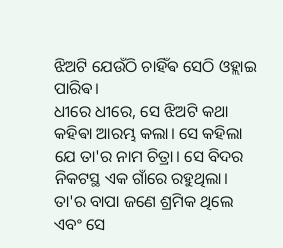ଝିଅଟି ଯେଉଁଠି ଚାହିଁଵ ସେଠି ଓହ୍ଲାଇ ପାରିଵ।
ଧୀରେ ଧୀରେ, ସେ ଝିଅଟି କଥା କହିଵା ଆରମ୍ଭ କଲା। ସେ କହିଲା ଯେ ତା'ର ନାମ ଚିତ୍ରା। ସେ ବିଦର ନିକଟସ୍ଥ ଏକ ଗାଁରେ ରହୁଥିଲା। ତା'ର ବାପା ଜଣେ ଶ୍ରମିକ ଥିଲେ ଏବଂ ସେ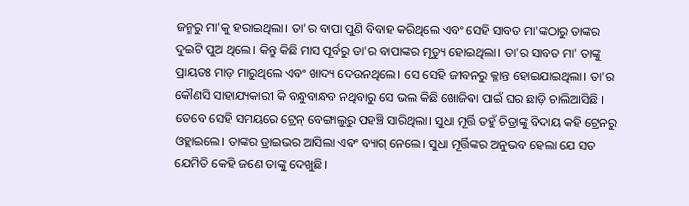ଜନ୍ମରୁ ମା'କୁ ହରାଇଥିଲା। ତା'ର ବାପା ପୁଣି ବିବାହ କରିଥିଲେ ଏବଂ ସେହି ସାବତ ମା'ଙ୍କଠାରୁ ତାଙ୍କର ଦୁଇଟି ପୁଅ ଥିଲେ। କିନ୍ତୁ କିଛି ମାସ ପୂର୍ବରୁ ତା'ର ବାପାଙ୍କର ମୃତ୍ୟୁ ହୋଇଥିଲା। ତା'ର ସାବତ ମା' ତାଙ୍କୁ ପ୍ରାୟତଃ ମାଡ଼ ମାରୁଥିଲେ ଏବଂ ଖାଦ୍ୟ ଦେଉନଥିଲେ। ସେ ସେହି ଜୀବନରୁ କ୍ଳାନ୍ତ ହୋଇଯାଇଥିଲା। ତା'ର କୌଣସି ସାହାଯ୍ୟକାରୀ କି ବନ୍ଧୁବାନ୍ଧବ ନଥିବାରୁ ସେ ଭଲ କିଛି ଖୋଜିଵା ପାଇଁ ଘର ଛାଡ଼ି ଚାଲିଆସିଛି ।
ତେବେ ସେହି ସମୟରେ ଟ୍ରେନ୍ ବେଙ୍ଗାଲୁରୁ ପହଞ୍ଚି ସାରିଥିଲା। ସୁଧା ମୂର୍ତ୍ତି ତହୁଁ ଚିତ୍ରାଙ୍କୁ ବିଦାୟ କହି ଟ୍ରେନରୁ ଓହ୍ଲାଇଲେ। ତାଙ୍କର ଡ୍ରାଇଭର ଆସିଲା ଏଵଂ ବ୍ୟାଗ୍ ନେଲେ। ସୁଧା ମୂର୍ତ୍ତିଙ୍କର ଅନୁଭବ ହେଲା ଯେ ସତ ଯେମିତି କେହି ଜଣେ ତାଙ୍କୁ ଦେଖୁଛି।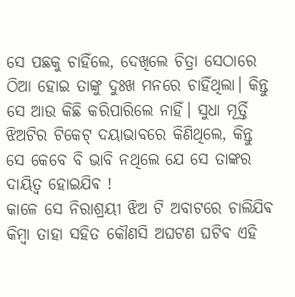ସେ ପଛକୁ ଚାହିଁଲେ, ଦେଖିଲେ ଚିତ୍ରା ସେଠାରେ ଠିଆ ହୋଇ ତାଙ୍କୁ ଦୁଃଖ ମନରେ ଚାହିଁଥିଲା। କିନ୍ତୁ ସେ ଆଉ କିଛି କରିପାରିଲେ ନାହିଁ। ସୁଧା ମୂର୍ତ୍ତି ଝିଅଟିର ଟିକେଟ୍ ଦୟାଭାବରେ କିଣିଥିଲେ, କିନ୍ତୁ ସେ କେବେ ବି ଭାବି ନଥିଲେ ଯେ ସେ ତାଙ୍କର ଦାୟିତ୍ୱ ହୋଇଯିଵ !
କାଳେ ସେ ନିରାଶ୍ରୟୀ ଝିଅ ଟି ଅବାଟରେ ଚାଲିଯିଵ କିମ୍ବା ତାହା ସହିତ କୌଣସି ଅଘଟଣ ଘଟିଵ ଏହି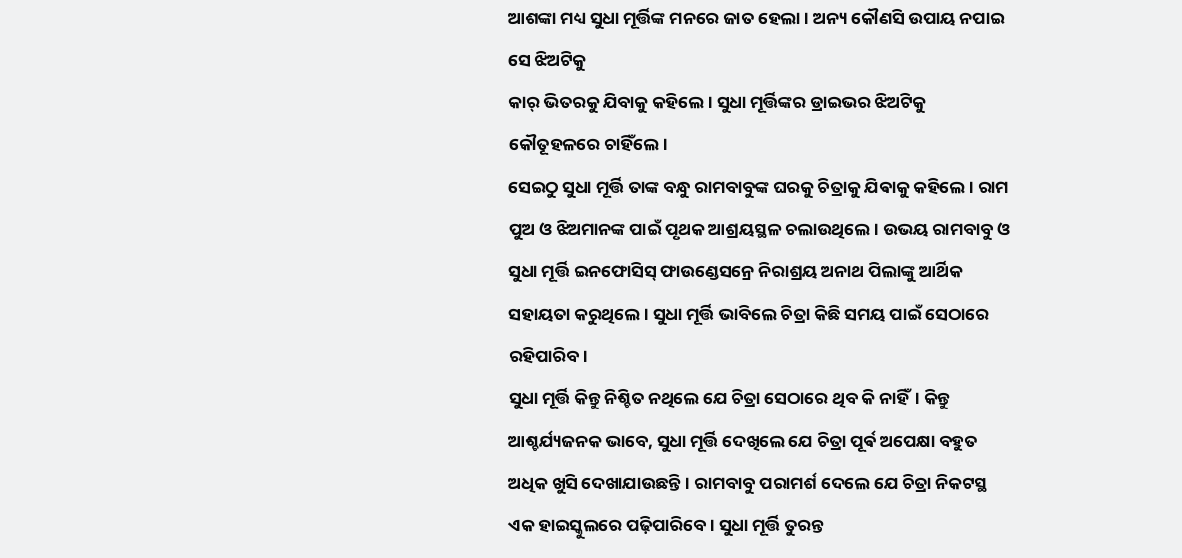ଆଶଙ୍କା ମଧ୍ୟ ସୁଧା ମୂର୍ତ୍ତିଙ୍କ ମନରେ ଜାତ ହେଲା । ଅନ୍ୟ କୌଣସି ଉପାୟ ନପାଇ ସେ ଝିଅଟିକୁ
କାର୍ ଭିତରକୁ ଯିବାକୁ କହିଲେ। ସୁଧା ମୂର୍ତ୍ତିଙ୍କର ଡ୍ରାଇଭର ଝିଅଟିକୁ କୌତୂହଳରେ ଚାହିଁଲେ।
ସେଇଠୁ ସୁଧା ମୂର୍ତ୍ତି ତାଙ୍କ ବନ୍ଧୁ ରାମବାବୁଙ୍କ ଘରକୁ ଚିତ୍ରାକୁ ଯିଵାକୁ କହିଲେ । ରାମ ପୁଅ ଓ ଝିଅମାନଙ୍କ ପାଇଁ ପୃଥକ ଆଶ୍ରୟସ୍ଥଳ ଚଲାଉଥିଲେ। ଉଭୟ ରାମବାବୁ ଓ ସୁଧା ମୂର୍ତ୍ତି ଇନଫୋସିସ୍ ଫାଉଣ୍ଡେସନ୍ରେ ନିରାଶ୍ରୟ ଅନାଥ ପିଲାଙ୍କୁ ଆର୍ଥିକ ସହାୟତା କରୁଥିଲେ। ସୁଧା ମୂର୍ତ୍ତି ଭାବିଲେ ଚିତ୍ରା କିଛି ସମୟ ପାଇଁ ସେଠାରେ ରହିପାରିବ।
ସୁଧା ମୂର୍ତ୍ତି କିନ୍ତୁ ନିଶ୍ଚିତ ନଥିଲେ ଯେ ଚିତ୍ରା ସେଠାରେ ଥିବ କି ନାହିଁ। କିନ୍ତୁ ଆଶ୍ଚର୍ଯ୍ୟଜନକ ଭାବେ, ସୁଧା ମୂର୍ତ୍ତି ଦେଖିଲେ ଯେ ଚିତ୍ରା ପୂର୍ଵ ଅପେକ୍ଷା ବହୁତ ଅଧିକ ଖୁସି ଦେଖାଯାଉଛନ୍ତି। ରାମବାବୁ ପରାମର୍ଶ ଦେଲେ ଯେ ଚିତ୍ରା ନିକଟସ୍ଥ ଏକ ହାଇସ୍କୁଲରେ ପଢ଼ିପାରିବେ। ସୁଧା ମୂର୍ତ୍ତି ତୁରନ୍ତ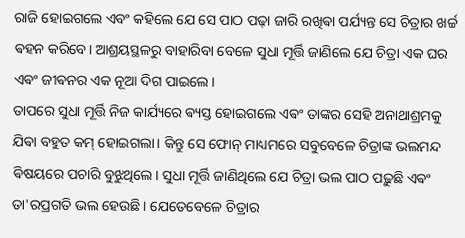ରାଜି ହୋଇଗଲେ ଏବଂ କହିଲେ ଯେ ସେ ପାଠ ପଢ଼ା ଜାରି ରଖିଵା ପର୍ଯ୍ୟନ୍ତ ସେ ଚିତ୍ରାର ଖର୍ଚ୍ଚ ଵହନ କରିବେ। ଆଶ୍ରୟସ୍ଥଳରୁ ବାହାରିବା ବେଳେ ସୁଧା ମୂର୍ତ୍ତି ଜାଣିଲେ ଯେ ଚିତ୍ରା ଏକ ଘର ଏଵଂ ଜୀଵନର ଏକ ନୂଆ ଦିଗ ପାଇଲେ।
ତାପରେ ସୁଧା ମୂର୍ତ୍ତି ନିଜ କାର୍ଯ୍ୟରେ ଵ୍ୟସ୍ତ ହୋଇଗଲେ ଏଵଂ ତାଙ୍କର ସେହି ଅନାଥାଶ୍ରମକୁ ଯିଵା ବହୁତ କମ୍ ହୋଇଗଲା। କିନ୍ତୁ ସେ ଫୋନ୍ ମାଧ୍ୟମରେ ସବୁବେଳେ ଚିତ୍ରାଙ୍କ ଭଲମନ୍ଦ ଵିଷୟରେ ପଚାରି ବୁଝୁଥିଲେ। ସୁଧା ମୂର୍ତ୍ତି ଜାଣିଥିଲେ ଯେ ଚିତ୍ରା ଭଲ ପାଠ ପଢ଼ୁଛି ଏଵଂ ତା'ରପ୍ରଗତି ଭଲ ହେଉଛି। ଯେତେବେଳେ ଚିତ୍ରାର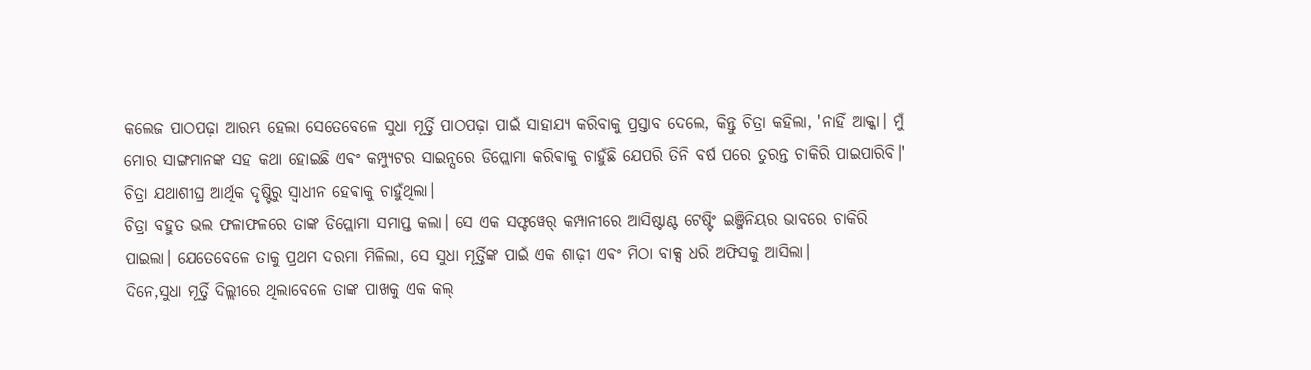କଲେଜ ପାଠପଢ଼ା ଆରମ୍ଭ ହେଲା ସେତେବେଳେ ସୁଧା ମୂର୍ତ୍ତି ପାଠପଢ଼ା ପାଇଁ ସାହାଯ୍ୟ କରିବାକୁ ପ୍ରସ୍ତାବ ଦେଲେ, କିନ୍ତୁ ଚିତ୍ରା କହିଲା, 'ନାହିଁ ଆକ୍କା। ମୁଁ ମୋର ସାଙ୍ଗମାନଙ୍କ ସହ କଥା ହୋଇଛି ଏଵଂ କମ୍ପ୍ୟୁଟର ସାଇନ୍ସରେ ଡିପ୍ଲୋମା କରିଵାକୁ ଚାହୁଁଛି ଯେପରି ତିନି ବର୍ଷ ପରେ ତୁରନ୍ତ ଚାକିରି ପାଇପାରିବି।' ଚିତ୍ରା ଯଥାଶୀଘ୍ର ଆର୍ଥିକ ଦୃଷ୍ଟିରୁ ସ୍ୱାଧୀନ ହେଵାକୁ ଚାହୁଁଥିଲା।
ଚିତ୍ରା ବହୁତ ଭଲ ଫଳାଫଳରେ ତାଙ୍କ ଡିପ୍ଲୋମା ସମାପ୍ତ କଲା। ସେ ଏକ ସଫ୍ଟୱେର୍ କମ୍ପାନୀରେ ଆସିଷ୍ଟାଣ୍ଟ ଟେଷ୍ଟିଂ ଇଞ୍ଜିନିୟର ଭାବରେ ଚାକିରି ପାଇଲା। ଯେତେବେଳେ ତାକୁ ପ୍ରଥମ ଦରମା ମିଳିଲା, ସେ ସୁଧା ମୂର୍ତ୍ତିଙ୍କ ପାଇଁ ଏକ ଶାଢ଼ୀ ଏଵଂ ମିଠା ବାକ୍ସ ଧରି ଅଫିସକୁ ଆସିଲା।
ଦିନେ,ସୁଧା ମୂର୍ତ୍ତି ଦିଲ୍ଲୀରେ ଥିଲାବେଳେ ତାଙ୍କ ପାଖକୁ ଏକ କଲ୍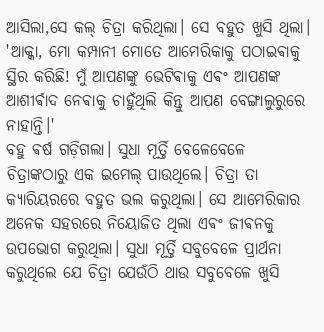ଆସିଲା,ସେ କଲ୍ ଚିତ୍ରା କରିଥିଲା। ସେ ବହୁତ ଖୁସି ଥିଲା। 'ଆକ୍କା, ମୋ କମ୍ପାନୀ ମୋତେ ଆମେରିକାକୁ ପଠାଇଵାକୁ ସ୍ଥିର କରିଛି! ମୁଁ ଆପଣଙ୍କୁ ଭେଟିଵାକୁ ଏଵଂ ଆପଣଙ୍କ ଆଶୀର୍ଵାଦ ନେଵାକୁ ଚାହୁଁଥିଲି କିନ୍ତୁ ଆପଣ ବେଙ୍ଗାଲୁରୁରେ ନାହାନ୍ତି।'
ବହୁ ଵର୍ଷ ଗଡ଼ିଗଲା। ସୁଧା ମୂର୍ତ୍ତି ବେଳେବେଳେ ଚିତ୍ରାଙ୍କଠାରୁ ଏକ ଇମେଲ୍ ପାଉଥିଲେ। ଚିତ୍ରା ତା କ୍ୟାରିୟରରେ ବହୁତ ଭଲ କରୁଥିଲା। ସେ ଆମେରିକାର ଅନେକ ସହରରେ ନିୟୋଜିତ ଥିଲା ଏଵଂ ଜୀଵନକୁ ଉପଭୋଗ କରୁଥିଲା। ସୁଧା ମୂର୍ତ୍ତି ସବୁବେଳେ ପ୍ରାର୍ଥନା କରୁଥିଲେ ଯେ ଚିତ୍ରା ଯେଉଁଠି ଥାଉ ସବୁବେଳେ ଖୁସି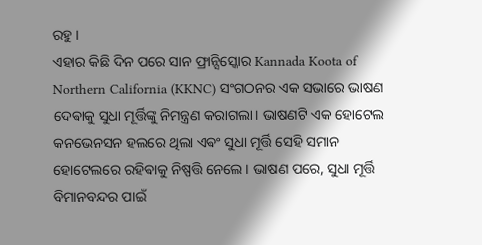ରହୁ ।
ଏହାର କିଛି ଦିନ ପରେ ସାନ ଫ୍ରାନ୍ସିସ୍କୋର Kannada Koota of Northern California (KKNC) ସଂଗଠନର ଏକ ସଭାରେ ଭାଷଣ ଦେଵାକୁ ସୁଧା ମୂର୍ତ୍ତିଙ୍କୁ ନିମନ୍ତ୍ରଣ କରାଗଲା। ଭାଷଣଟି ଏକ ହୋଟେଲ କନଭେନସନ ହଲରେ ଥିଲା ଏଵଂ ସୁଧା ମୂର୍ତ୍ତି ସେହି ସମାନ ହୋଟେଲରେ ରହିଵାକୁ ନିଷ୍ପତ୍ତି ନେଲେ। ଭାଷଣ ପରେ, ସୁଧା ମୂର୍ତ୍ତି ବିମାନବନ୍ଦର ପାଇଁ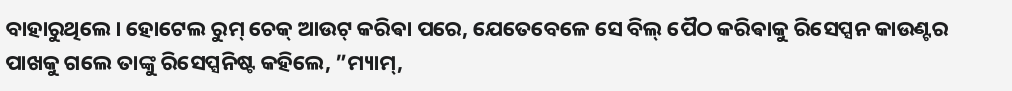ବାହାରୁଥିଲେ। ହୋଟେଲ ରୁମ୍ ଚେକ୍ ଆଉଟ୍ କରିଵା ପରେ, ଯେତେବେଳେ ସେ ବିଲ୍ ପୈଠ କରିଵାକୁ ରିସେପ୍ସନ କାଉଣ୍ଟର ପାଖକୁ ଗଲେ ତାଙ୍କୁ ରିସେପ୍ସନିଷ୍ଟ କହିଲେ, ”ମ୍ୟାମ୍,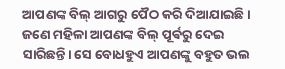ଆପଣଙ୍କ ବିଲ୍ ଆଗରୁ ପୈଠ କରି ଦିଆଯାଇଛି। ଜଣେ ମହିଳା ଆପଣଙ୍କ ବିଲ୍ ପୂର୍ଵରୁ ଦେଇ ସାରିଛନ୍ତି। ସେ ବୋଧହୁଏ ଆପଣଙ୍କୁ ବହୁତ ଭଲ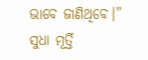ଭାବେ ଜାଣିଥିବେ।” ସୁଧା ମୂର୍ତ୍ତି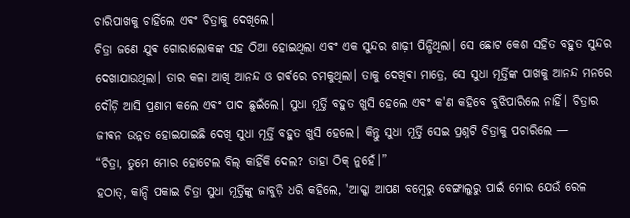ଚାରିପାଖକୁ ଚାହିଁଲେ ଏଵଂ ଚିତ୍ରାକୁ ଦେଖିଲେ।
ଚିତ୍ରା ଜଣେ ଯୁଵ ଗୋରାଲୋକଙ୍କ ସହ ଠିଆ ହୋଇଥିଲା ଏଵଂ ଏକ ସୁନ୍ଦର ଶାଢ଼ୀ ପିନ୍ଧିଥିଲା। ସେ ଛୋଟ କେଶ ସହିତ ବହୁତ ସୁନ୍ଦର ଦେଖାଯାଉଥିଲା। ତାର କଳା ଆଖି ଆନନ୍ଦ ଓ ଗର୍ଵରେ ଚମକୁଥିଲା। ତାକୁ ଦେଖିଵା ମାତ୍ରେ, ସେ ସୁଧା ମୂର୍ତ୍ତିଙ୍କ ପାଖକୁ ଆନନ୍ଦ ମନରେ ଦୌଡ଼ି ଆସି ପ୍ରଣାମ କଲେ ଏଵଂ ପାଦ ଛୁଇଁଲେ। ସୁଧା ମୂର୍ତ୍ତି ବହୁତ ଖୁସି ହେଲେ ଏଵଂ କ'ଣ କହିବେ ବୁଝିପାରିଲେ ନାହିଁ। ଚିତ୍ରାର ଜୀଵନ ଉନ୍ନତ ହୋଇଯାଇଛି ଦେଖି ସୁଧା ମୂର୍ତ୍ତି ବହୁତ ଖୁସି ହେଲେ। କିନ୍ତୁ ସୁଧା ମୂର୍ତ୍ତି ସେଇ ପ୍ରଶ୍ନଟି ଚିତ୍ରାକୁ ପଚାରିଲେ —
“ଚିତ୍ରା, ତୁମେ ମୋର ହୋଟେଲ ବିଲ୍ କାହିଁକି ଦେଲ? ତାହା ଠିକ୍ ନୁହେଁ।”
ହଠାତ୍, କାନ୍ଦି ପକାଇ ଚିତ୍ରା ସୁଧା ମୂର୍ତ୍ତିଙ୍କୁ ଜାବୁଡ଼ି ଧରି କହିଲେ, 'ଆକ୍କା ଆପଣ ବମ୍ବେରୁ ବେଙ୍ଗାଲୁରୁ ପାଇଁ ମୋର ଯେଉଁ ରେଳ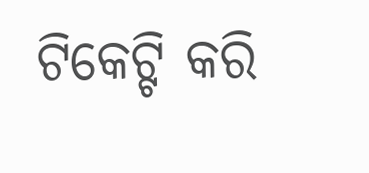ଟିକେଟ୍ଟି କରି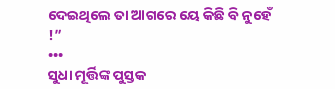ଦେଇଥିଲେ ତା ଆଗରେ ୟେ କିଛି ବି ନୁହେଁ !”
•••
ସୁଧା ମୂର୍ତ୍ତିଙ୍କ ପୁସ୍ତକ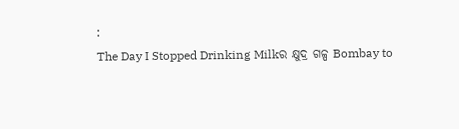:
The Day I Stopped Drinking Milkର କ୍ଷୁଦ୍ର ଗଳ୍ପ Bombay to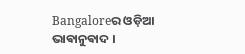Bangaloreର ଓଡ଼ିଆ ଭାଵାନୁଵାଦ ।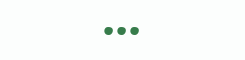•••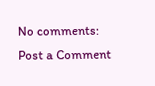No comments:
Post a Comment